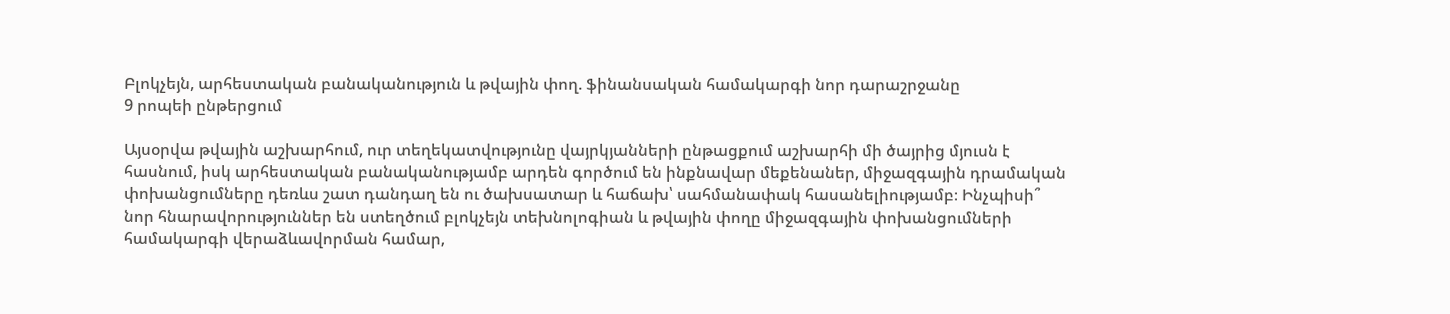Բլոկչեյն, արհեստական բանականություն և թվային փող. ֆինանսական համակարգի նոր դարաշրջանը
9 րոպեի ընթերցում

Այսօրվա թվային աշխարհում, ուր տեղեկատվությունը վայրկյանների ընթացքում աշխարհի մի ծայրից մյուսն է հասնում, իսկ արհեստական բանականությամբ արդեն գործում են ինքնավար մեքենաներ, միջազգային դրամական փոխանցումները դեռևս շատ դանդաղ են ու ծախսատար և հաճախ՝ սահմանափակ հասանելիությամբ։ Ինչպիսի՞ նոր հնարավորություններ են ստեղծում բլոկչեյն տեխնոլոգիան և թվային փողը միջազգային փոխանցումների համակարգի վերաձևավորման համար,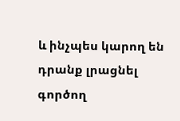և ինչպես կարող են դրանք լրացնել գործող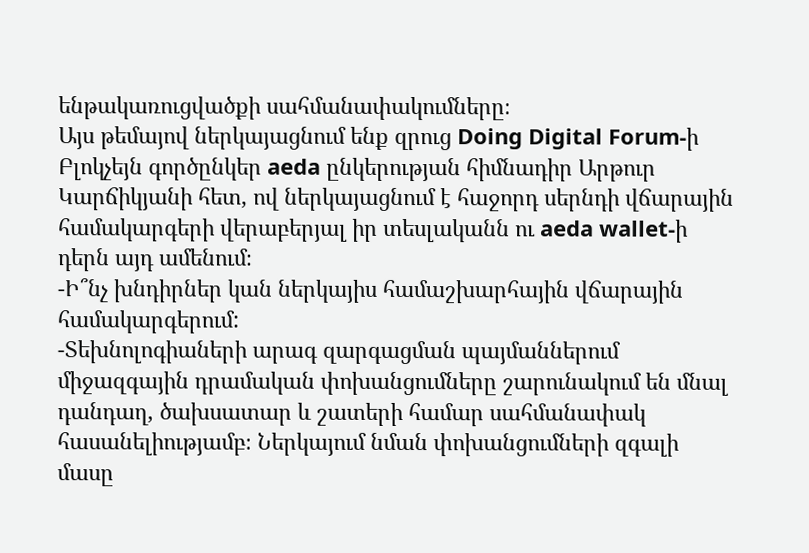ենթակառուցվածքի սահմանափակումները։
Այս թեմայով ներկայացնում ենք զրուց Doing Digital Forum-ի Բլոկչեյն գործընկեր aeda ընկերության հիմնադիր Արթուր Կարճիկյանի հետ, ով ներկայացնում է հաջորդ սերնդի վճարային համակարգերի վերաբերյալ իր տեսլականն ու aeda wallet-ի դերն այդ ամենում։
-Ի՞նչ խնդիրներ կան ներկայիս համաշխարհային վճարային համակարգերում:
-Տեխնոլոգիաների արագ զարգացման պայմաններում միջազգային դրամական փոխանցումները շարունակում են մնալ դանդաղ, ծախսատար և շատերի համար սահմանափակ հասանելիությամբ։ Ներկայում նման փոխանցումների զգալի մասը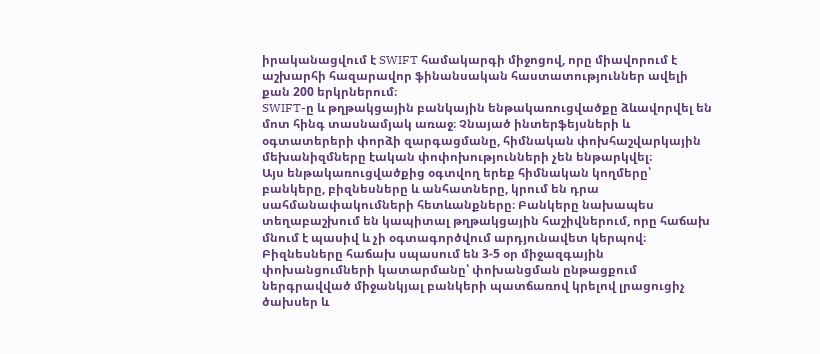իրականացվում է SWIFT համակարգի միջոցով, որը միավորում է աշխարհի հազարավոր ֆինանսական հաստատություններ ավելի քան 200 երկրներում։
SWIFT-ը և թղթակցային բանկային ենթակառուցվածքը ձևավորվել են մոտ հինգ տասնամյակ առաջ։ Չնայած ինտերֆեյսների և օգտատերերի փորձի զարգացմանը, հիմնական փոխհաշվարկային մեխանիզմները էական փոփոխությունների չեն ենթարկվել։
Այս ենթակառուցվածքից օգտվող երեք հիմնական կողմերը՝ բանկերը, բիզնեսները և անհատները, կրում են դրա սահմանափակումների հետևանքները։ Բանկերը նախապես տեղաբաշխում են կապիտալ թղթակցային հաշիվներում, որը հաճախ մնում է պասիվ և չի օգտագործվում արդյունավետ կերպով։
Բիզնեսները հաճախ սպասում են 3-5 օր միջազգային փոխանցումների կատարմանը՝ փոխանցման ընթացքում ներգրավված միջանկյալ բանկերի պատճառով կրելով լրացուցիչ ծախսեր և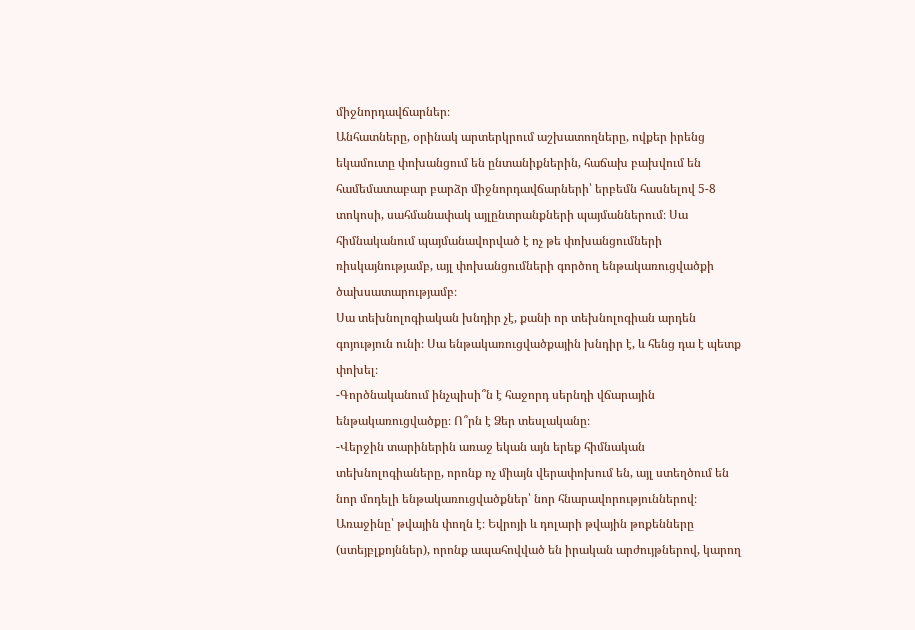միջնորդավճարներ։
Անհատները, օրինակ արտերկրում աշխատողները, ովքեր իրենց եկամուտը փոխանցում են ընտանիքներին, հաճախ բախվում են համեմատաբար բարձր միջնորդավճարների՝ երբեմն հասնելով 5-8 տոկոսի, սահմանափակ այլընտրանքների պայմաններում։ Սա հիմնականում պայմանավորված է ոչ թե փոխանցումների ռիսկայնությամբ, այլ փոխանցումների գործող ենթակառուցվածքի ծախսատարությամբ։
Սա տեխնոլոգիական խնդիր չէ, քանի որ տեխնոլոգիան արդեն գոյություն ունի։ Սա ենթակառուցվածքային խնդիր է, և հենց դա է պետք փոխել։
-Գործնականում ինչպիսի՞ն է հաջորդ սերնդի վճարային ենթակառուցվածքը։ Ո՞րն է Ձեր տեսլականը։
-Վերջին տարիներին առաջ եկան այն երեք հիմնական տեխնոլոգիաները, որոնք ոչ միայն վերափոխում են, այլ ստեղծում են նոր մոդելի ենթակառուցվածքներ՝ նոր հնարավորություններով։
Առաջինը՝ թվային փողն է։ Եվրոյի և դոլարի թվային թոքենները (ստեյբլքոյններ), որոնք ապահովված են իրական արժույթներով, կարող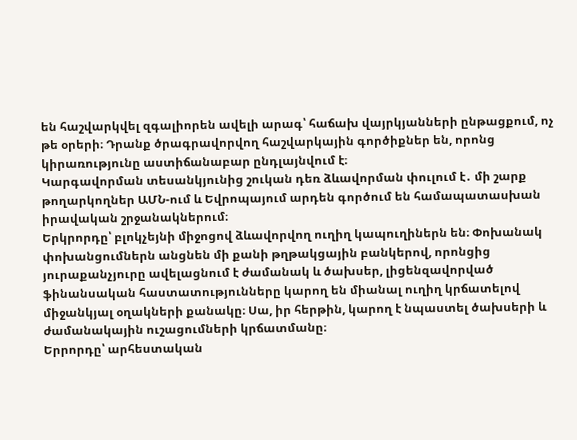են հաշվարկվել զգալիորեն ավելի արագ՝ հաճախ վայրկյանների ընթացքում, ոչ թե օրերի։ Դրանք ծրագրավորվող հաշվարկային գործիքներ են, որոնց կիրառությունը աստիճանաբար ընդլայնվում է։
Կարգավորման տեսանկյունից շուկան դեռ ձևավորման փուլում է․ մի շարք թողարկողներ ԱՄՆ-ում և Եվրոպայում արդեն գործում են համապատասխան իրավական շրջանակներում։
Երկրորդը՝ բլոկչեյնի միջոցով ձևավորվող ուղիղ կապուղիներն են։ Փոխանակ փոխանցումներն անցնեն մի քանի թղթակցային բանկերով, որոնցից յուրաքանչյուրը ավելացնում է ժամանակ և ծախսեր, լիցենզավորված ֆինանսական հաստատությունները կարող են միանալ ուղիղ կրճատելով միջանկյալ օղակների քանակը։ Սա, իր հերթին, կարող է նպաստել ծախսերի և ժամանակային ուշացումների կրճատմանը։
Երրորդը՝ արհեստական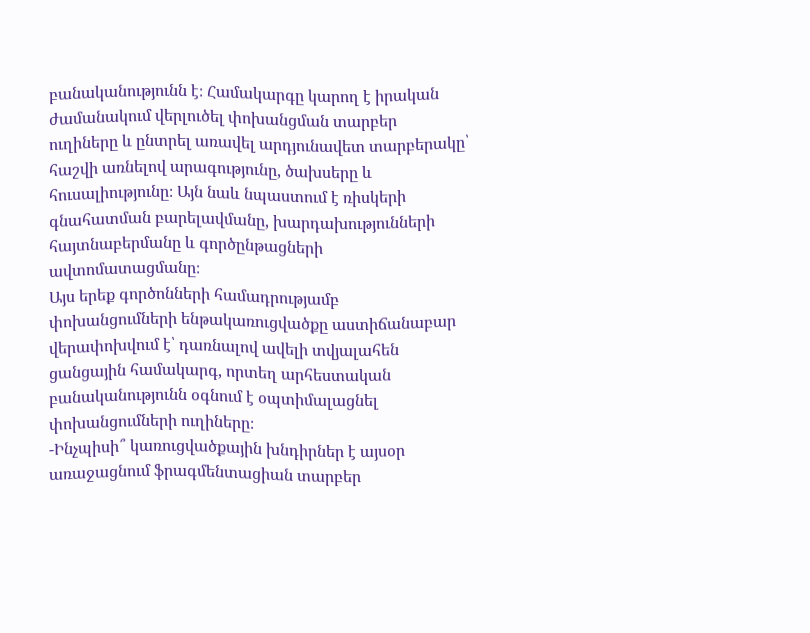բանականությունն է։ Համակարգը կարող է իրական ժամանակում վերլուծել փոխանցման տարբեր ուղիները և ընտրել առավել արդյունավետ տարբերակը՝ հաշվի առնելով արագությունը, ծախսերը և հուսալիությունը։ Այն նաև նպաստում է ռիսկերի գնահատման բարելավմանը, խարդախությունների հայտնաբերմանը և գործընթացների ավտոմատացմանը։
Այս երեք գործոնների համադրությամբ փոխանցումների ենթակառուցվածքը աստիճանաբար վերափոխվում է՝ դառնալով ավելի տվյալահեն ցանցային համակարգ, որտեղ արհեստական բանականությունն օգնում է օպտիմալացնել փոխանցումների ուղիները։
-Ինչպիսի՞ կառուցվածքային խնդիրներ է այսօր առաջացնում ֆրագմենտացիան տարբեր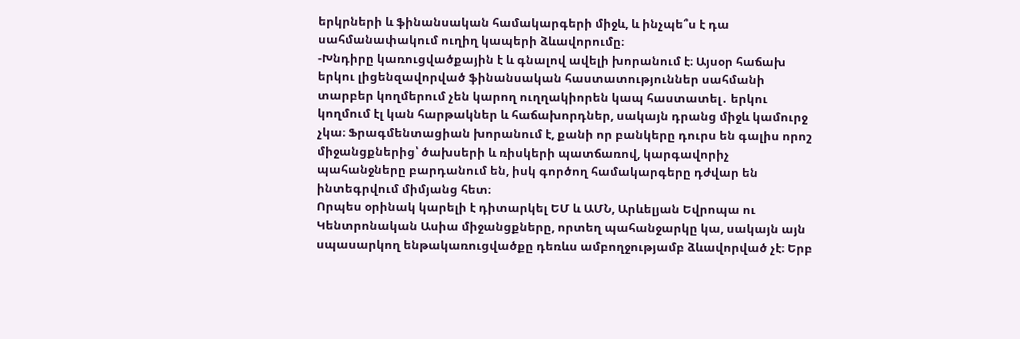երկրների և ֆինանսական համակարգերի միջև, և ինչպե՞ս է դա սահմանափակում ուղիղ կապերի ձևավորումը։
-Խնդիրը կառուցվածքային է և գնալով ավելի խորանում է։ Այսօր հաճախ երկու լիցենզավորված ֆինանսական հաստատություններ սահմանի տարբեր կողմերում չեն կարող ուղղակիորեն կապ հաստատել․ երկու կողմում էլ կան հարթակներ և հաճախորդներ, սակայն դրանց միջև կամուրջ չկա։ Ֆրագմենտացիան խորանում է, քանի որ բանկերը դուրս են գալիս որոշ միջանցքներից՝ ծախսերի և ռիսկերի պատճառով, կարգավորիչ պահանջները բարդանում են, իսկ գործող համակարգերը դժվար են ինտեգրվում միմյանց հետ։
Որպես օրինակ կարելի է դիտարկել ԵՄ և ԱՄՆ, Արևելյան Եվրոպա ու Կենտրոնական Ասիա միջանցքները, որտեղ պահանջարկը կա, սակայն այն սպասարկող ենթակառուցվածքը դեռևս ամբողջությամբ ձևավորված չէ։ Երբ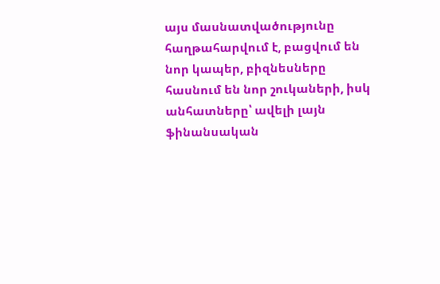այս մասնատվածությունը հաղթահարվում է, բացվում են նոր կապեր, բիզնեսները հասնում են նոր շուկաների, իսկ անհատները՝ ավելի լայն ֆինանսական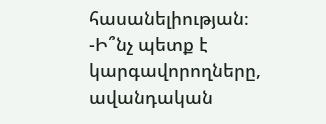հասանելիության։
-Ի՞նչ պետք է կարգավորողները, ավանդական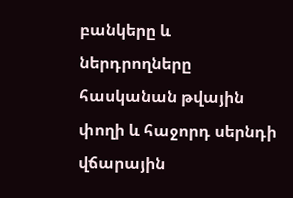բանկերը և ներդրողները հասկանան թվային փողի և հաջորդ սերնդի վճարային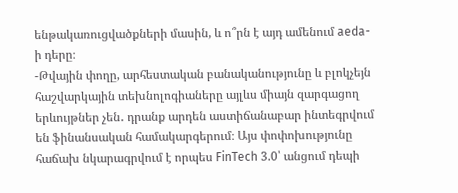ենթակառուցվածքների մասին, և ո՞րն է այդ ամենում aeda-ի դերը։
-Թվային փողը, արհեստական բանականությունը և բլոկչեյն հաշվարկային տեխնոլոգիաները այլևս միայն զարգացող երևույթներ չեն․ դրանք արդեն աստիճանաբար ինտեգրվում են ֆինանսական համակարգերում։ Այս փոփոխությունը հաճախ նկարագրվում է որպես FinTech 3.0՝ անցում դեպի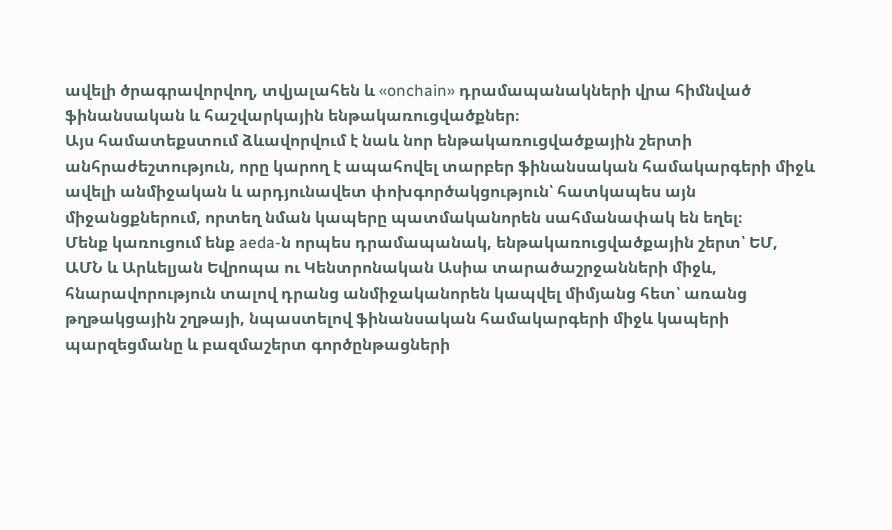ավելի ծրագրավորվող, տվյալահեն և «onchain» դրամապանակների վրա հիմնված ֆինանսական և հաշվարկային ենթակառուցվածքներ։
Այս համատեքստում ձևավորվում է նաև նոր ենթակառուցվածքային շերտի անհրաժեշտություն, որը կարող է ապահովել տարբեր ֆինանսական համակարգերի միջև ավելի անմիջական և արդյունավետ փոխգործակցություն՝ հատկապես այն միջանցքներում, որտեղ նման կապերը պատմականորեն սահմանափակ են եղել։
Մենք կառուցում ենք aeda-ն որպես դրամապանակ, ենթակառուցվածքային շերտ՝ ԵՄ, ԱՄՆ և Արևելյան Եվրոպա ու Կենտրոնական Ասիա տարածաշրջանների միջև, հնարավորություն տալով դրանց անմիջականորեն կապվել միմյանց հետ՝ առանց թղթակցային շղթայի, նպաստելով ֆինանսական համակարգերի միջև կապերի պարզեցմանը և բազմաշերտ գործընթացների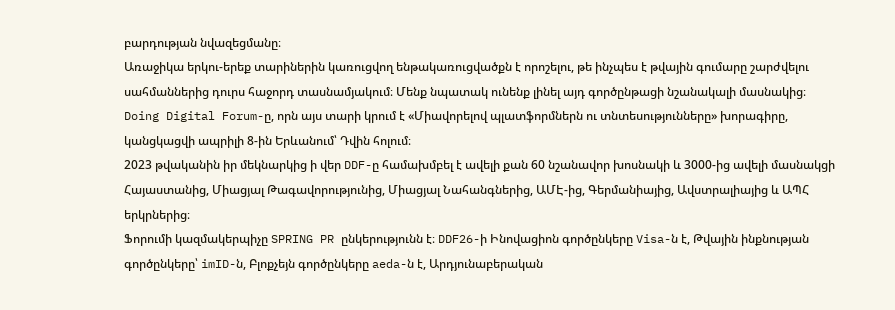բարդության նվազեցմանը։
Առաջիկա երկու-երեք տարիներին կառուցվող ենթակառուցվածքն է որոշելու, թե ինչպես է թվային գումարը շարժվելու սահմաններից դուրս հաջորդ տասնամյակում։ Մենք նպատակ ունենք լինել այդ գործընթացի նշանակալի մասնակից։
Doing Digital Forum-ը, որն այս տարի կրում է «Միավորելով պլատֆորմներն ու տնտեսությունները» խորագիրը, կանցկացվի ապրիլի 8-ին Երևանում՝ Դվին հոլում։
2023 թվականին իր մեկնարկից ի վեր DDF-ը համախմբել է ավելի քան 60 նշանավոր խոսնակի և 3000-ից ավելի մասնակցի Հայաստանից, Միացյալ Թագավորությունից, Միացյալ Նահանգներից, ԱՄԷ-ից, Գերմանիայից, Ավստրալիայից և ԱՊՀ երկրներից։
Ֆորումի կազմակերպիչը SPRING PR ընկերությունն է։ DDF26-ի Ինովացիոն գործընկերը Visa-ն է, Թվային ինքնության գործընկերը՝ imID-ն, Բլոքչեյն գործընկերը aeda-ն է, Արդյունաբերական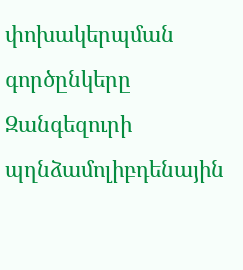փոխակերպման գործընկերը Զանգեզուրի պղնձամոլիբդենային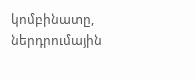կոմբինատը, ներդրումային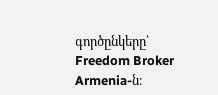գործընկերը՝ Freedom Broker Armenia-ն։